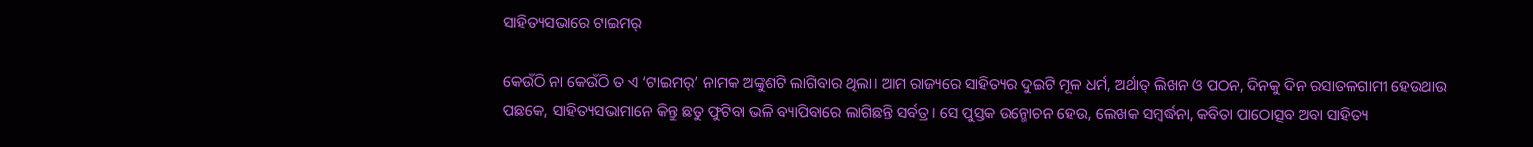ସାହିତ୍ୟସଭାରେ ଟାଇମର୍

କେଉଁଠି ନା କେଉଁଠି ତ ଏ ‘ଟାଇମର୍’ ନାମକ ଅଙ୍କୁଶଟି ଲାଗିବାର ଥିଲା। ଆମ ରାଜ୍ୟରେ ସାହିତ୍ୟର ଦୁଇଟି ମୂଳ ଧର୍ମ, ଅର୍ଥାତ୍ ଲିଖନ ଓ ପଠନ, ଦିନକୁ ଦିନ ରସାତଳଗାମୀ ହେଉଥାଉ ପଛକେ, ସାହିତ୍ୟସଭାମାନେ କିନ୍ତୁ ଛତୁ ଫୁଟିବା ଭଳି ବ୍ୟାପିବାରେ ଲାଗିଛନ୍ତି ସର୍ବତ୍ର। ସେ ପୁସ୍ତକ ଉନ୍ମୋଚନ ହେଉ, ଲେଖକ ସମ୍ବର୍ଦ୍ଧନା, କବିତା ପାଠୋତ୍ସବ ଅବା ସାହିତ୍ୟ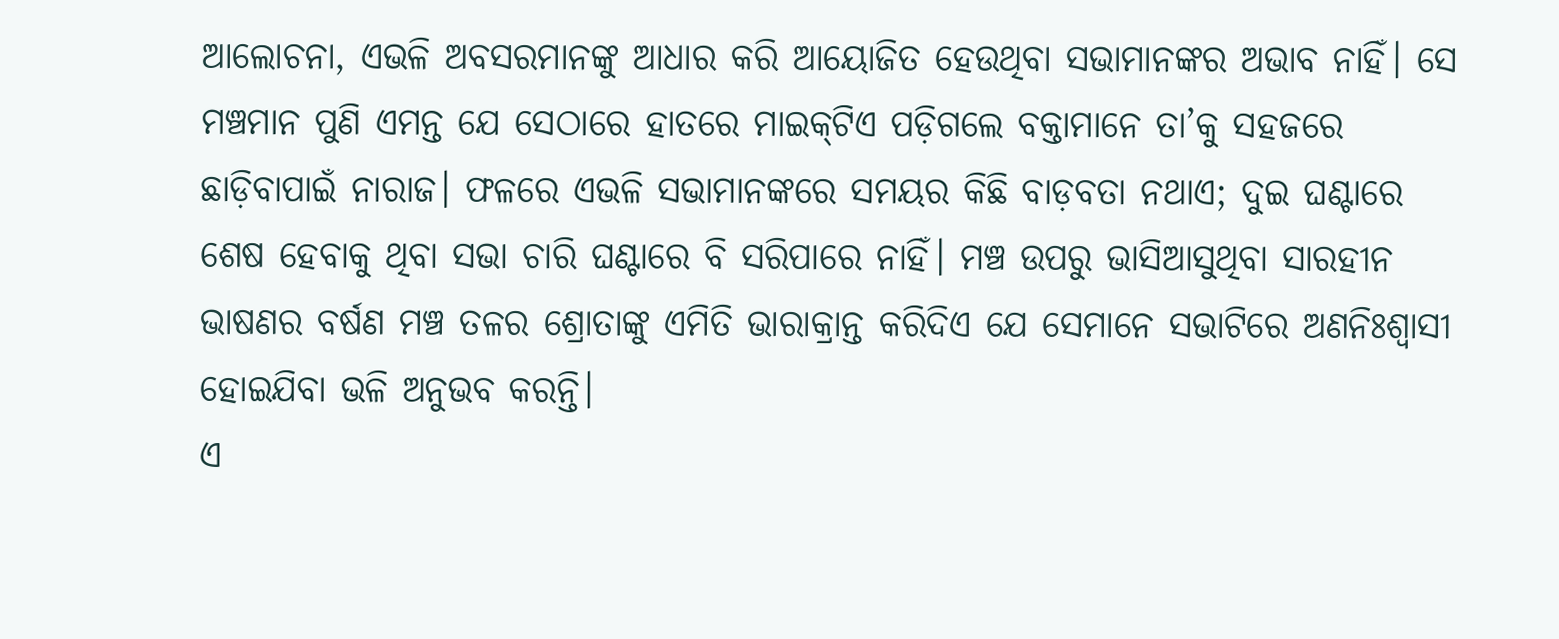ଆଲୋଚନା, ଏଭଳି ଅବସରମାନଙ୍କୁ ଆଧାର କରି ଆୟୋଜିତ ହେଉଥିବା ସଭାମାନଙ୍କର ଅଭାବ ନାହିଁ। ସେ ମଞ୍ଚମାନ ପୁଣି ଏମନ୍ତ ଯେ ସେଠାରେ ହାତରେ ମାଇକ୍‌ଟିଏ ପଡ଼ିଗଲେ ବକ୍ତାମାନେ ତା’କୁ ସହଜରେ ଛାଡ଼ିବାପାଇଁ ନାରାଜ। ଫଳରେ ଏଭଳି ସଭାମାନଙ୍କରେ ସମୟର କିଛି ବାଡ଼ବତା ନଥାଏ; ଦୁଇ ଘଣ୍ଟାରେ ଶେଷ ହେବାକୁ ଥିବା ସଭା ଚାରି ଘଣ୍ଟାରେ ବି ସରିପାରେ ନାହିଁ। ମଞ୍ଚ ଉପରୁ ଭାସିଆସୁଥିବା ସାରହୀନ ଭାଷଣର ବର୍ଷଣ ମଞ୍ଚ ତଳର ଶ୍ରୋତାଙ୍କୁ ଏମିତି ଭାରାକ୍ରାନ୍ତ କରିଦିଏ ଯେ ସେମାନେ ସଭାଟିରେ ଅଣନିଃଶ୍ବାସୀ ହୋଇଯିବା ଭଳି ଅନୁଭବ କରନ୍ତି।
ଏ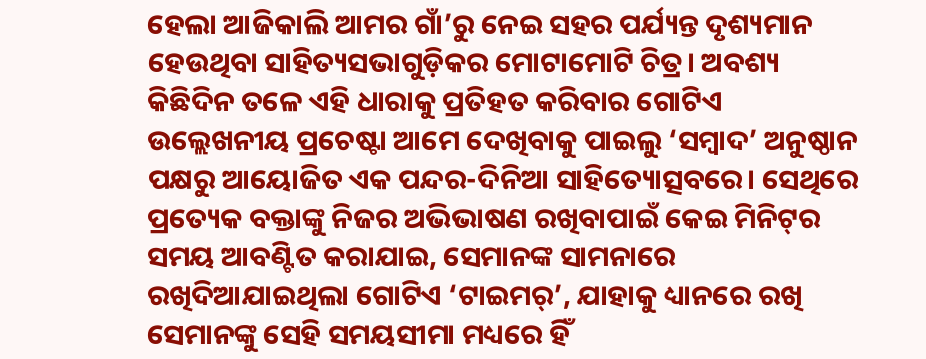ହେଲା ଆଜିକାଲି ଆମର ଗାଁ’ରୁ ନେଇ ସହର ପର୍ଯ୍ୟନ୍ତ ଦୃଶ୍ୟମାନ ହେଉଥିବା ସାହିତ୍ୟସଭାଗୁଡ଼ିକର ମୋଟାମୋଟି ଚିତ୍ର। ଅବଶ୍ୟ କିଛିଦିନ ତଳେ ଏହି ଧାରାକୁ ପ୍ରତିହତ କରିବାର ଗୋଟିଏ ଉଲ୍ଲେଖନୀୟ ପ୍ରଚେଷ୍ଟା ଆମେ ଦେଖିବାକୁ ପାଇଲୁ ‘ସମ୍ବାଦ’ ଅନୁଷ୍ଠାନ ପକ୍ଷରୁ ଆୟୋଜିତ ଏକ ପନ୍ଦର-ଦିନିଆ ସାହିତ୍ୟୋତ୍ସବରେ। ସେଥିରେ ପ୍ରତ୍ୟେକ ବକ୍ତାଙ୍କୁ ନିଜର ଅଭିଭାଷଣ ରଖିବାପାଇଁ କେଇ ମିନିଟ୍‌ର ସମୟ ଆବଣ୍ଟିତ କରାଯାଇ, ସେମାନଙ୍କ ସାମନାରେ ରଖିଦିଆଯାଇଥିଲା ଗୋଟିଏ ‘ଟାଇମର୍’, ଯାହାକୁ ଧ୍ୟାନରେ ରଖି ସେମାନଙ୍କୁ ସେହି ସମୟସୀମା ମଧ୍ୟରେ ହିଁ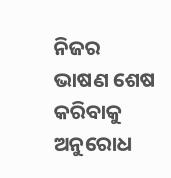ନିଜର ଭାଷଣ ଶେଷ କରିବାକୁ ଅନୁରୋଧ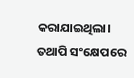କରାଯାଇଥିଲା। ତଥାପି ସଂକ୍ଷେପରେ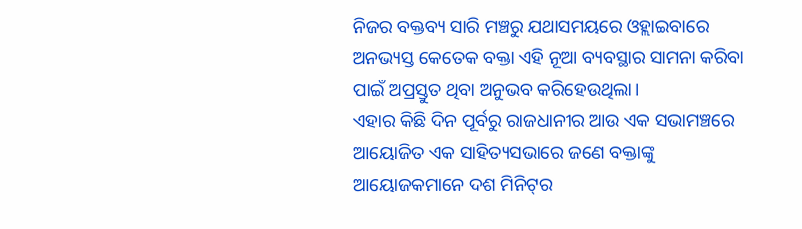ନିଜର ବକ୍ତବ୍ୟ ସାରି ମଞ୍ଚରୁ ଯଥାସମୟରେ ଓହ୍ଲାଇବାରେ ଅନଭ୍ୟସ୍ତ କେତେକ ବକ୍ତା ଏହି ନୂଆ ବ୍ୟବସ୍ଥାର ସାମନା କରିବା ପାଇଁ ଅପ୍ରସ୍ତୁତ ଥିବା ଅନୁଭବ କରିହେଉଥିଲା।
ଏହାର କିଛି ଦିନ ପୂର୍ବରୁ ରାଜଧାନୀର ଆଉ ଏକ ସଭାମଞ୍ଚରେ ଆୟୋଜିତ ଏକ ସାହିତ୍ୟସଭାରେ ଜଣେ ବକ୍ତାଙ୍କୁ ଆୟୋଜକମାନେ ଦଶ ମିନିଟ୍‌ର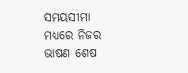ସମୟସୀମା ମଧ୍ୟରେ ନିଜର ଭାଷଣ ଶେଷ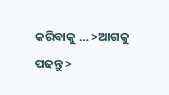କରିବାକୁ … >ଆଗକୁ ପଢନ୍ତୁ >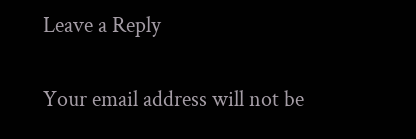Leave a Reply

Your email address will not be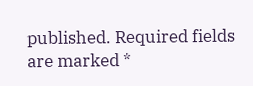published. Required fields are marked *